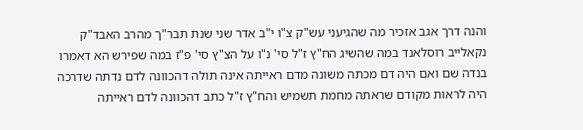והנה דרך אגב אזכיר מה שהגיעני עש"ק צ"ו י"ב אדר שני שנת תבר"ך מהרב האבד"ק נקאלייב רוסלאנד במה שהשיג הח"ץ ז"ל סי' נ"ו על הצ"ץ סי' פ"ז במה שפירש הא דאמרו בנדה שם ואם היה דם מכתה משונה מדם ראייתה אינה תולה דהכוונה לדם נדתה שדרכה היה לראות מקודם שראתה מחמת תשמיש והח"ץ ז"ל כתב דהכוונה לדם ראייתה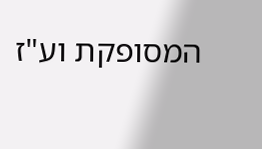המסופקת וע"ז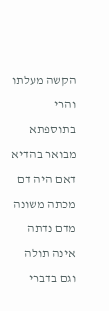הקשה מעלתו והרי בתוספתא מבואר בהדיא דאם היה דם מכתה משונה מדם נדתה אינה תולה וגם בדברי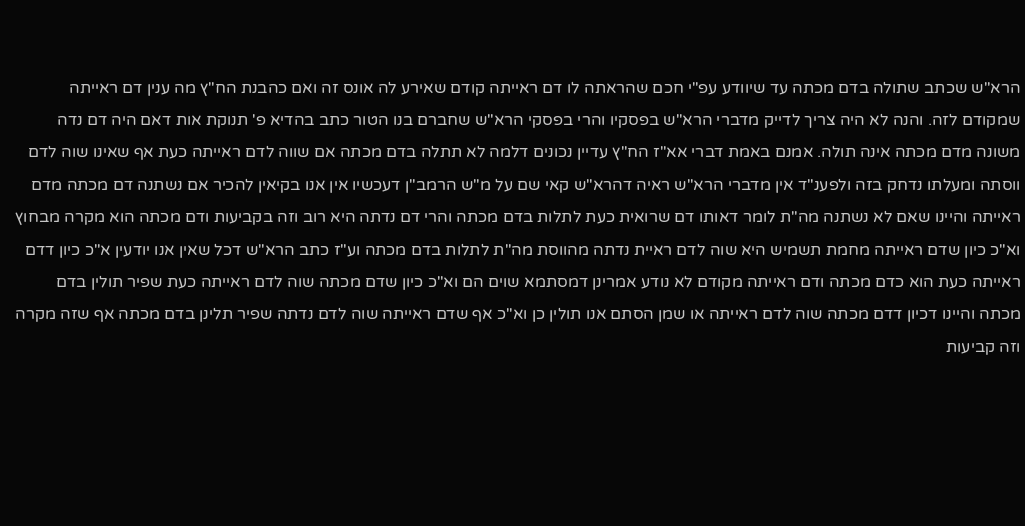הרא"ש שכתב שתולה בדם מכתה עד שיוודע עפ"י חכם שהראתה לו דם ראייתה קודם שאירע לה אונס זה ואם כהבנת הח"ץ מה ענין דם ראייתה שמקודם לזה. והנה לא היה צריך לדייק מדברי הרא"ש בפסקיו והרי בפסקי הרא"ש שחברם בנו הטור כתב בהדיא פ' תנוקת אות דאם היה דם נדה משונה מדם מכתה אינה תולה. אמנם באמת דברי אא"ז הח"ץ עדיין נכונים דלמה לא תתלה בדם מכתה אם שווה לדם ראייתה כעת אף שאינו שוה לדם ווסתה ומעלתו נדחק בזה ולפענ"ד אין מדברי הרא"ש ראיה דהרא"ש קאי שם על מ"ש הרמב"ן דעכשיו אין אנו בקיאין להכיר אם נשתנה דם מכתה מדם ראייתה והיינו שאם לא נשתנה מה"ת לומר דאותו דם שרואית כעת לתלות בדם מכתה והרי דם נדתה היא רוב וזה בקביעות ודם מכתה הוא מקרה מבחוץ וא"כ כיון שדם ראייתה מחמת תשמיש היא שוה לדם ראיית נדתה מהווסת מה"ת לתלות בדם מכתה וע"ז כתב הרא"ש דכל שאין אנו יודעין א"כ כיון דדם ראייתה כעת הוא כדם מכתה ודם ראייתה מקודם לא נודע אמרינן דמסתמא שוים הם וא"כ כיון שדם מכתה שוה לדם ראייתה כעת שפיר תולין בדם מכתה והיינו דכיון דדם מכתה שוה לדם ראייתה או שמן הסתם אנו תולין כן וא"כ אף שדם ראייתה שוה לדם נדתה שפיר תלינן בדם מכתה אף שזה מקרה וזה קביעות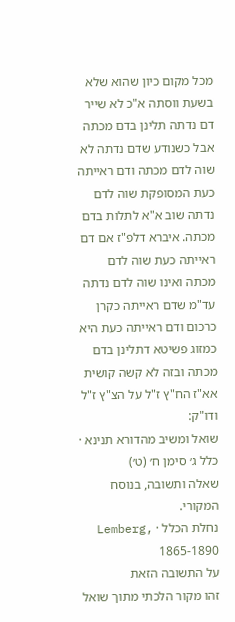מכל מקום כיון שהוא שלא בשעת ווסתה א"כ לא שייר דם נדתה תלינן בדם מכתה אבל כשנודע שדם נדתה לא שוה לדם מכתה ודם ראייתה כעת המסופקת שוה לדם נדתה שוב א"א לתלות בדם מכתה. איברא דלפ"ז אם דם ראייתה כעת שוה לדם מכתה ואינו שוה לדם נדתה עד"מ שדם ראייתה כקרן כרכום ודם ראייתה כעת היא כמזוג פשיטא דתלינן בדם מכתה ובזה לא קשה קושית אא"ז הח"ץ ז"ל על הצ"ץ ז"ל ודו"ק:
שואל ומשיב מהדורא תנינא · כלל ג׳ סימן ח׳ (ט׳)
שאלה ותשובה, בנוסח המקורי.
נחלת הכלל · Lemberg, 1865-1890
על התשובה הזאת
זהו מקור הלכתי מתוך שואל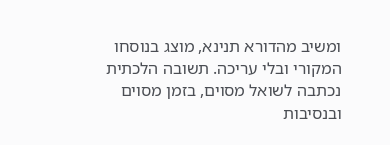ומשיב מהדורא תנינא, מוצג בנוסחו המקורי ובלי עריכה. תשובה הלכתית נכתבה לשואל מסוים, בזמן מסוים ובנסיבות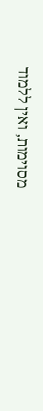מסוימות, ואין ללמוד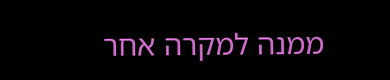ממנה למקרה אחר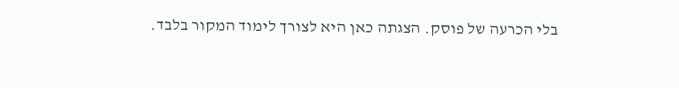בלי הכרעה של פוסק. הצגתה כאן היא לצורך לימוד המקור בלבד.